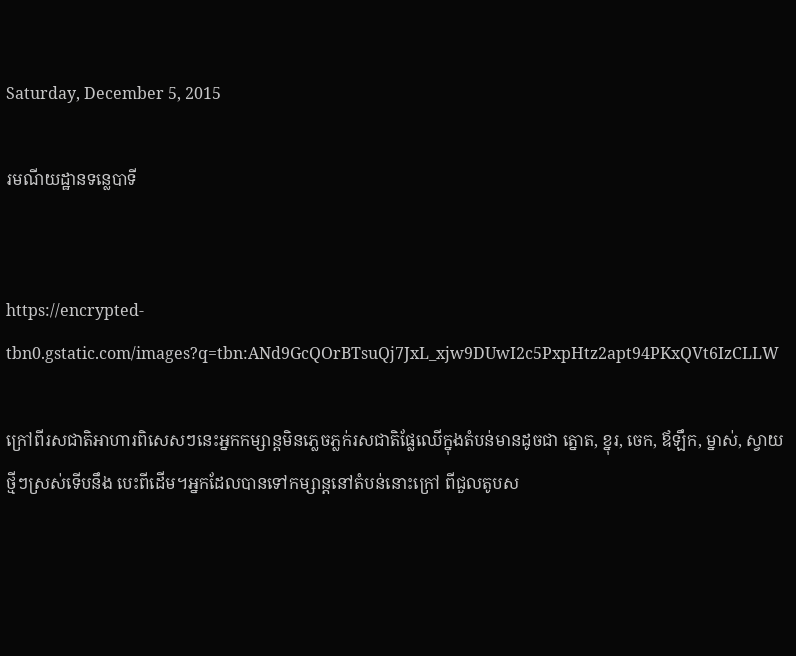Saturday, December 5, 2015

រមណីយដ្ឋានទន្លេបាទី


https://encrypted-tbn0.gstatic.com/images?q=tbn:ANd9GcQOrBTsuQj7JxL_xjw9DUwI2c5PxpHtz2apt94PKxQVt6IzCLLW

ក្រៅពីរសជាតិអាហារពិសេសៗនេះអ្នកកម្សាន្តមិនភ្លេចភ្លក់រសជាតិផ្លែឈើក្នុងតំបន់មានដូចជា ត្នោត, ខ្នុរ, ចេក, ឪឡឹក, ម្នាស់, ស្វាយថ្មីៗស្រស់ទើបនឹង បេះពីដើម។អ្នកដែលបានទៅកម្សាន្តនៅតំបន់នោះក្រៅ ពីជួលតូបស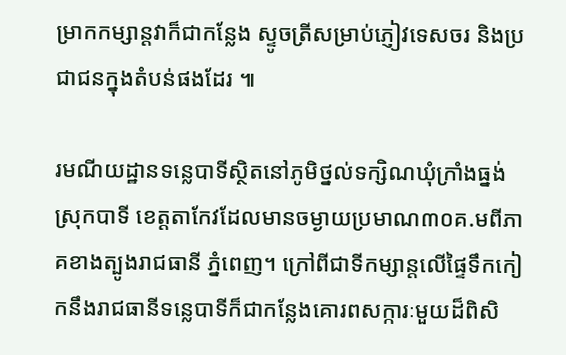ម្រាកកម្សាន្តវាក៏ជាកន្លែង ស្ទូចត្រីសម្រាប់ភ្ញៀវទេសចរ និងប្រជាជនក្នុងតំបន់ផងដែរ ៕

រមណីយដ្ឋានទន្លេបាទីស្ថិតនៅភូមិថ្នល់ទក្សិណឃុំក្រាំងធ្នង់ ស្រុកបាទី ខេត្តតាកែវដែលមានចម្ងាយប្រមាណ៣០គ.មពីភាគខាងត្បូងរាជធានី ភ្នំពេញ។ ក្រៅពីជាទីកម្សាន្តលើផ្ទៃទឹកកៀកនឹងរាជធានីទន្លេបាទីក៏ជាកន្លែងគោរពសក្ការៈមួយដ៏ពិសិ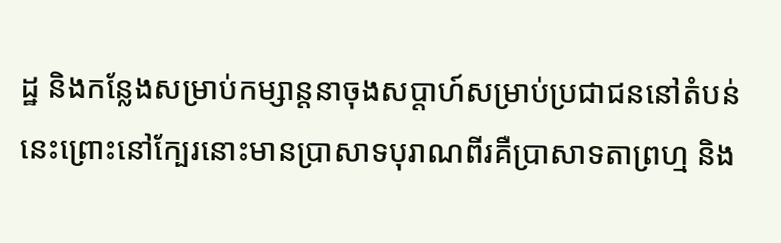ដ្ឋ និងកន្លែងសម្រាប់កម្សាន្តនាចុងសប្តាហ៍សម្រាប់ប្រជាជននៅតំបន់នេះព្រោះនៅក្បែរនោះមានប្រាសាទបុរាណពីរគឺប្រាសាទតាព្រហ្ម និង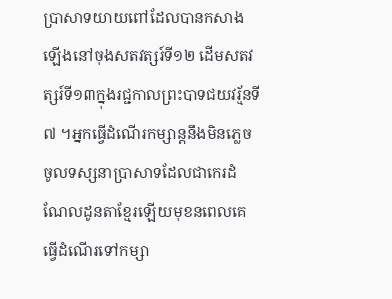ប្រាសាទយាយពៅដែលបានកសាងឡើងនៅចុងសតវត្សរ៍ទី១២ ដើមសតវត្សរ៍ទី១៣ក្នុងរជ្ជកាលព្រះបាទជយវរ្ម័នទី៧ ។អ្នកធ្វើដំណើរកម្សាន្តនឹងមិនភ្លេចចូលទស្សនាប្រាសាទដែលជាកេរដំណែលដូនតាខ្មែរឡើយមុខនពេលគេធ្វើដំណើរទៅកម្សា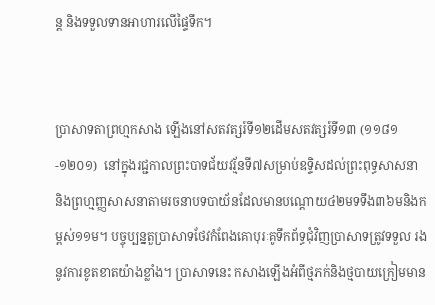ន្ត និងទទួលទានអាហារលើផ្ទៃទឹក។


ប្រាសាទតាព្រហ្មកសាង ឡើងនៅសតវត្សរ៍ទី១២ដើមសតវត្សរ៍ទី១៣ (១១៨១-១២០១)  នៅក្នុងរជ្ជកាលព្រះបាទជ័យវរ្ម័នទី៧សម្រាប់ឧទ្ទិសដល់ព្រះពុទ្ធសាសនា និងព្រហ្មញ្ញសាសនាតាមរចនាបទបាយ័នដែលមានបណ្តោយ៤២មទទឹង៣៦មនិងកម្ពស់១១ម។ បច្ចុប្បន្នតួប្រាសាទថែវកំពែងគោបុរៈគូទឹកព័ទ្ធជុំវិញប្រាសាទត្រូវទទួល រងនូវការខូតខាតយ៉ាងខ្លាំង។ ប្រាសាទនេះ កសាងឡើងអំពីថ្មភក់និងថ្មបាយក្រៀមមាន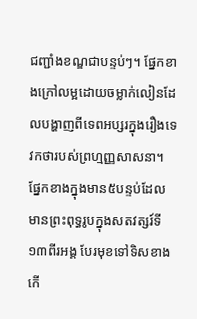ជញ្ជាំងខណ្ឌជាបន្ទប់ៗ។ ផ្នែកខាងក្រៅលម្អដោយចម្លាក់លៀនដែលបង្ហាញពីទេពអប្សរក្នុងរឿងទេវកថារបស់ព្រហ្មញ្ញសាសនា។ ផ្នែកខាងក្នុងមាន៥បន្ទប់ដែលមានព្រះពុទ្ធរូបក្នុងសតវត្សរ៍ទី១៣ពីរអង្គ បែរមុខទៅទិសខាងកើ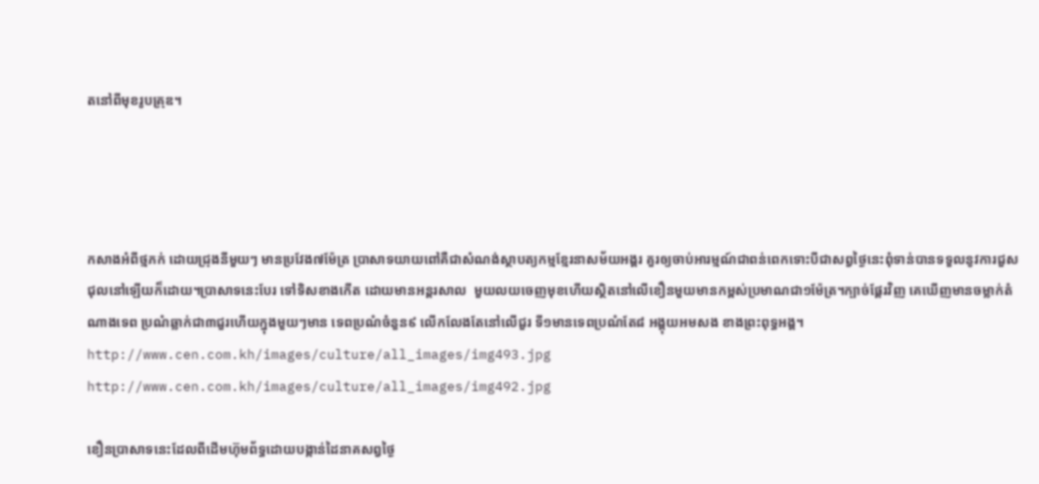តនៅពីមុខរូបគ្រុឌ។




កសាងអំពីថ្មភក់ ដោយជ្រុងនីមួយៗ មានប្រវែង៧ម៉ែត្រ ប្រាសាទយាយពៅគឺជាសំណង់ស្ថាបត្យកម្មខ្មែរនាសម័យអង្គរ គួរឲ្យចាប់អារម្មណ៍ជាពន់ពេកទោះបីជាសព្វថ្ងៃនេះពុំទាន់បានទទួលនូវការជួស ជុលនៅឡើយក៏ដោយ។ប្រាសាទនេះបែរ ទៅទិសខាងកើត ដោយមានអន្តរសាល  មួយលយចេញមុខហើយស្ថិតនៅលើខឿនមួយមានកម្ពស់ប្រមាណជា១ម៉ែត្រ។ក្បាច់ផ្តែរវិញ គេឃើញមានចម្លាក់តំណាងទេព ប្រណំឆ្លាក់ជា៣ជួរហើយក្នុងមួយៗមាន ទេពប្រណំចំនួន៩ លើកលែងតែនៅលើជួរ ទី១មានទេពប្រណំតែ៨ អង្គុយអមសង ខាងព្រះពុទ្ធអង្គ។
http://www.cen.com.kh/images/culture/all_images/img493.jpg
http://www.cen.com.kh/images/culture/all_images/img492.jpg

ខឿនប្រាសាទនេះដែលពីដើមហ៊ុមព័ទ្ធដោយបង្កាន់ដៃនាគសព្វថ្ងៃ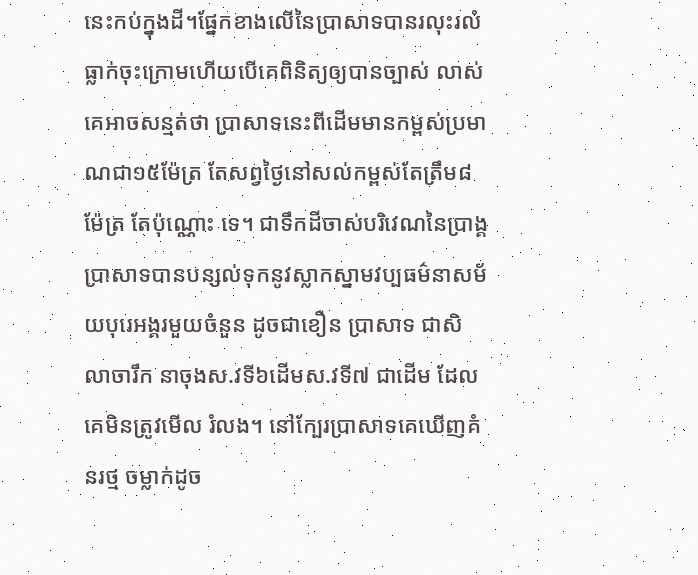នេះកប់ក្នុងដី។ផ្នែកខាងលើនៃប្រាសាទបានរលុះរលំធ្លាក់ចុះក្រោមហើយបើគេពិនិត្យឲ្យបានច្បាស់ លាស់គេអាចសន្មត់ថា ប្រាសាទនេះពីដើមមានកម្ពស់ប្រមាណជា១៥ម៉ែត្រ តែសព្វថ្ងៃនៅសល់កម្ពស់តែត្រឹម៨ម៉ែត្រ តែប៉ុណ្ណោះ ទេ។ ជាទឹកដីចាស់បរិវេណនៃប្រាង្គប្រាសាទបានបន្សល់ទុកនូវស្លាកស្នាមវប្បធម៌នាសម័យបុរេអង្គរមួយចំនួន ដូចជាខឿន ប្រាសាទ ជាសិលាចារឹក នាចុងស.វទី៦ដើមស.វទី៧ ជាដើម ដែលគេមិនត្រូវមើល រំលង។ នៅក្បែរប្រាសាទគេឃើញគំនរថ្ម ចម្លាក់ដូច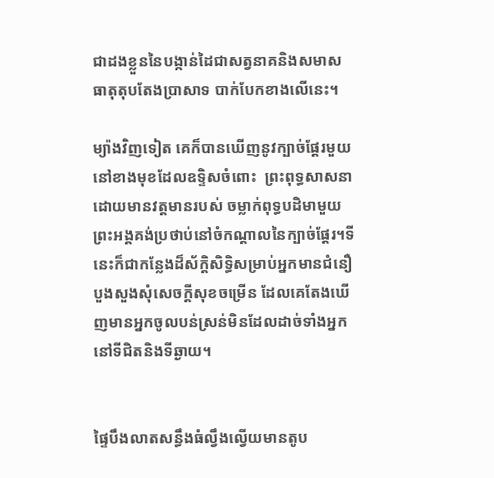ជាដងខ្លួននៃបង្កាន់ដៃជាសត្វនាគនិងសមាសធាតុតុបតែងប្រាសាទ បាក់បែកខាងលើនេះ។

ម្យ៉ាងវិញទៀត គេក៏បានឃើញនូវក្បាច់ផ្តែរមួយនៅខាងមុខដែលឧទ្ទិសចំពោះ  ព្រះពុទ្ធសាសនាដោយមានវត្តមានរបស់ ចម្លាក់ពុទ្ធបដិមាមួយព្រះអង្គគង់ប្រថាប់នៅចំកណ្តាលនៃក្បាច់ផ្តែរ។ទីនេះក៏ជាកន្លែងដ៏ស័ក្តិសិទ្ធិសម្រាប់អ្នកមានជំនឿបួងសួងសុំសេចក្តីសុខចម្រើន ដែលគេតែងឃើញមានអ្នកចូលបន់ស្រន់មិនដែលដាច់ទាំងអ្នកនៅទីជិតនិងទីឆ្ងាយ។


ផ្ទៃបឹងលាតសន្ធឹងធំល្វឹងល្វើយមានតូប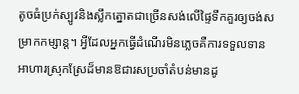តូចធំប្រក់ស្បូវនិងស្លឹកត្នោតជាច្រើនសង់លើផ្ទៃទឹកគួរឲ្យចង់សម្រាកកម្សាន្ត។ អ្វីដែលអ្នកធ្វើដំណើរមិនភ្លេចគឺការទទួលទានអាហារស្រុកស្រែដ៏មានឱជារសប្រចាំតំបន់មានដូ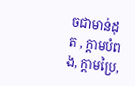ចជាមាន់ដុត , ក្តាមបំពង, ក្តាមប្រៃ,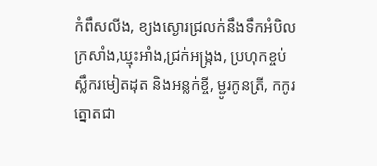កំពឹសលីង, ខ្យងស្ងោរជ្រលក់នឹងទឹកអំបិលក្រសាំង,ឃ្មុះអាំង,ជ្រក់អង្ក្រង, ប្រហុកខ្ចប់ស្លឹករមៀតដុត និងអន្លក់ខ្ចី, ម្ជូរកូនត្រី, កកូរ ត្នោតជា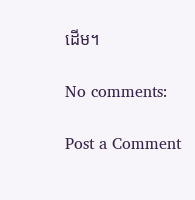ដើម។

No comments:

Post a Comment